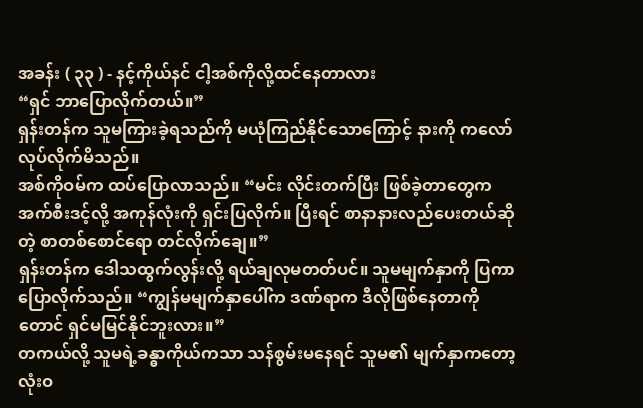အခန်း ( ၃၃ ) - နင့်ကိုယ်နင် ငါ့အစ်ကိုလို့ထင်နေတာလား
“ရှင် ဘာပြောလိုက်တယ်။”
ရှန်းတန်က သူမကြားခဲ့ရသည်ကို မယုံကြည်နိုင်သောကြောင့် နားကို ကလော်လုပ်လိုက်မိသည်။
အစ်ကိုဝမ်က ထပ်ပြောလာသည်။ “မင်း လိုင်းတက်ပြီး ဖြစ်ခဲ့တာတွေက အက်စီးဒင့်လို့ အကုန်လုံးကို ရှင်းပြလိုက်။ ပြီးရင် စာနာနားလည်ပေးတယ်ဆိုတဲ့ စာတစ်စောင်ရော တင်လိုက်ချေ။”
ရှန်းတန်က ဒေါသထွက်လွန်းလို့ ရယ်ချလုမတတ်ပင်။ သူမမျက်နှာကို ပြကာ ပြောလိုက်သည်။ “ကျွန်မမျက်နှာပေါ်က ဒဏ်ရာက ဒီလိုဖြစ်နေတာကိုတောင် ရှင်မမြင်နိုင်ဘူးလား။”
တကယ်လို့ သူမရဲ့ခန္ဓာကိုယ်ကသာ သန်စွမ်းမနေရင် သူမ၏ မျက်နှာကတော့ လုံးဝ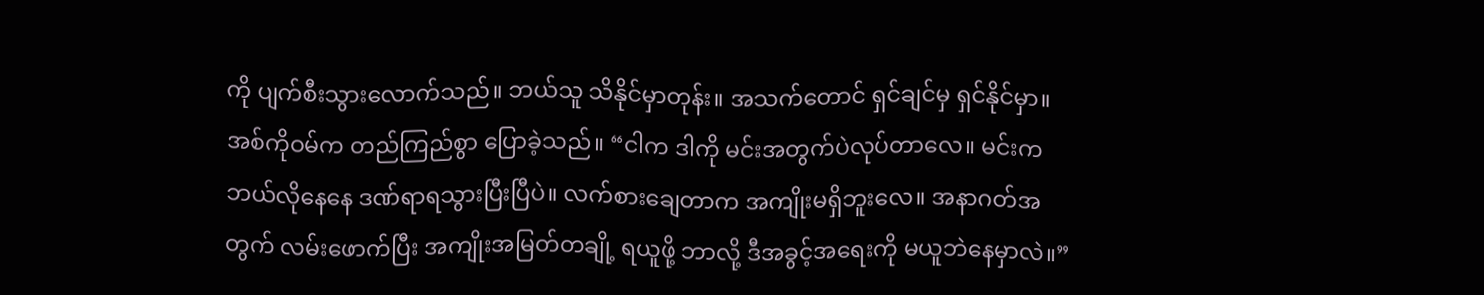ကို ပျက်စီးသွားလောက်သည်။ ဘယ်သူ သိနိုင်မှာတုန်း။ အသက်တောင် ရှင်ချင်မှ ရှင်နိုင်မှာ။
အစ်ကိုဝမ်က တည်ကြည်စွာ ပြောခဲ့သည်။ “ငါက ဒါကို မင်းအတွက်ပဲလုပ်တာလေ။ မင်းက ဘယ်လိုနေနေ ဒဏ်ရာရသွားပြီးပြီပဲ။ လက်စားချေတာက အကျိုးမရှိဘူးလေ။ အနာဂတ်အတွက် လမ်းဖောက်ပြီး အကျိုးအမြတ်တချို့ ရယူဖို့ ဘာလို့ ဒီအခွင့်အရေးကို မယူဘဲနေမှာလဲ။”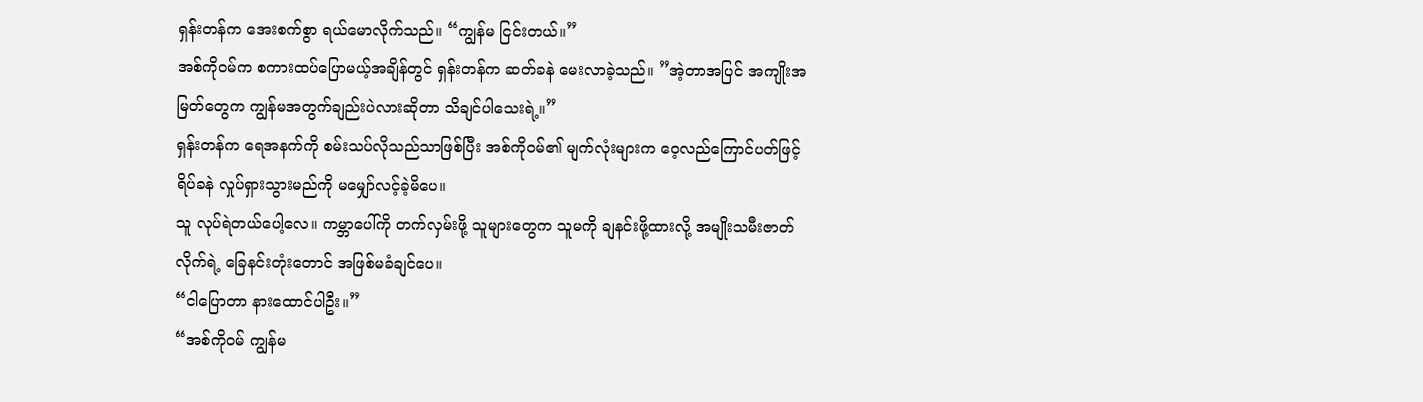ရှန်းတန်က အေးစက်စွာ ရယ်မောလိုက်သည်။ “ကျွန်မ ငြင်းတယ်။”
အစ်ကိုဝမ်က စကားထပ်ပြောမယ့်အချိန်တွင် ရှန်းတန်က ဆတ်ခနဲ မေးလာခဲ့သည်။ ”အဲ့တာအပြင် အကျိုးအမြတ်တွေက ကျွန်မအတွက်ချည်းပဲလားဆိုတာ သိချင်ပါသေးရဲ့။”
ရှန်းတန်က ရေအနက်ကို စမ်းသပ်လိုသည်သာဖြစ်ပြီး အစ်ကိုဝမ်၏ မျက်လုံးများက ဝေ့လည်ကြောင်ပတ်ဖြင့် ရိပ်ခနဲ လှုပ်ရှားသွားမည်ကို မမျှော်လင့်ခဲ့မိပေ။
သူ လုပ်ရဲတယ်ပေါ့လေ။ ကမ္ဘာပေါ်ကို တက်လှမ်းဖို့ သူများတွေက သူမကို ချနင်းဖို့ထားလို့ အမျိုးသမီးဇာတ်လိုက်ရဲ့ ခြေနင်းတုံးတောင် အဖြစ်မခံချင်ပေ။
“ငါပြောတာ နားထောင်ပါဦး။”
“အစ်ကိုဝမ် ကျွန်မ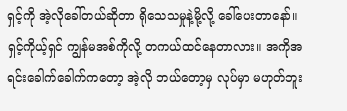ရှင့်ကို အဲ့လိုခေါ်တယ်ဆိုတာ ရိုသေသမှုနဲ့မို့လို့ ခေါ်ပေးတာနော်။ ရှင့်ကိုယ့်ရှင် ကျွန်မအစ်ကိုလို့ တကယ်ထင်နေတာလား။ အကိုအရင်းခေါက်ခေါက်ကတော့ အဲ့လို ဘယ်တော့မှ လုပ်မှာ မဟုတ်ဘူး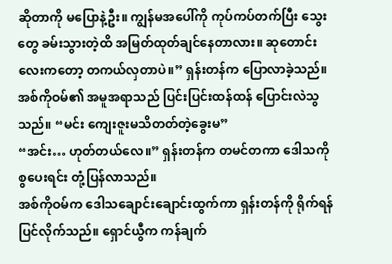ဆိုတာကို မပြောနဲ့ဦး။ ကျွန်မအပေါ်ကို ကုပ်ကပ်တက်ပြီး သွေးတွေ ခမ်းသွားတဲ့ထိ အမြတ်ထုတ်ချင်နေတာလား။ ဆုတောင်းလေးကတော့ တကယ်လှတာပဲ။” ရှန်းတန်က ပြောလာခဲ့သည်။
အစ်ကိုဝမ်၏ အမူအရာသည် ပြင်းပြင်းထန်ထန် ပြောင်းလဲသွသည်။ “မင်း ကျေးဇူးမသိတတ်တဲ့ခွေးမ”
“အင်း… ဟုတ်တယ်လေ။” ရှန်းတန်က တမင်တကာ ဒေါသကိုစွပေးရင်း တုံ့ပြန်လာသည်။
အစ်ကိုဝမ်က ဒေါသချောင်းချောင်းထွက်ကာ ရှန်းတန်ကို ရိုက်ရန် ပြင်လိုက်သည်။ ရှောင်ယွီက ကန်ချက်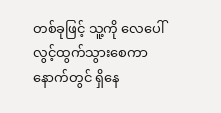တစ်ခုဖြင့် သူ့ကို လေပေါ်လွင့်ထွက်သွားစေကာ နောက်တွင် ရှိနေ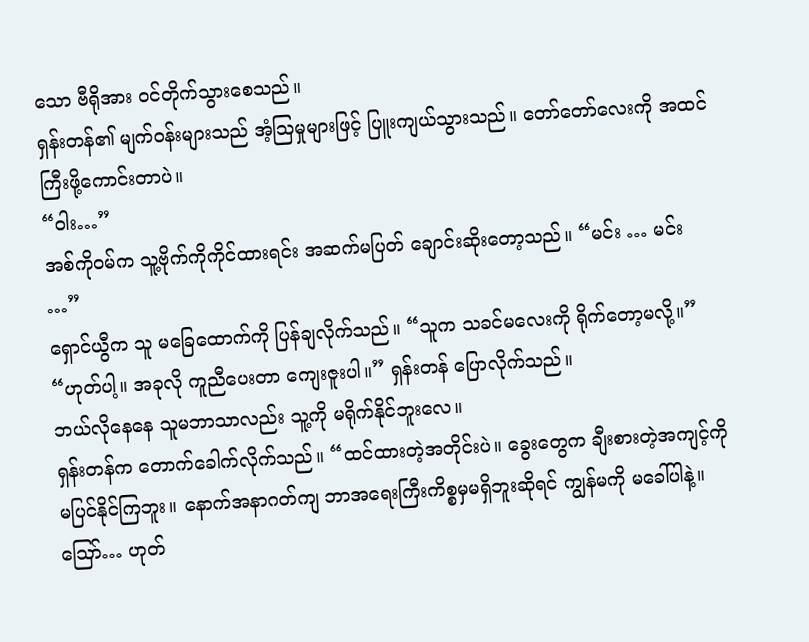သော ဗီရိုအား ဝင်တိုက်သွားစေသည်။
ရှန်းတန်၏ မျက်ဝန်းများသည် အံ့ဩမှုများဖြင့် ပြူးကျယ်သွားသည်။ တော်တော်လေးကို အထင်ကြီးဖို့ကောင်းတာပဲ။
“ဝါး…”
အစ်ကိုဝမ်က သူ့ဗိုက်ကိုကိုင်ထားရင်း အဆက်မပြတ် ချောင်းဆိုးတော့သည်။ “မင်း … မင်း …”
ရှောင်ယွီက သူ မခြေထောက်ကို ပြန်ချလိုက်သည်။ “သူက သခင်မလေးကို ရိုက်တော့မလို့။”
“ဟုတ်ပါ့။ အခုလို ကူညီပေးတာ ကျေးဇူးပါ။” ရှန်းတန် ပြောလိုက်သည်။
ဘယ်လိုနေနေ သူမဘာသာလည်း သူ့ကို မရိုက်နိုင်ဘူးလေ။
ရှန်းတန်က တောက်ခေါက်လိုက်သည်။ “ထင်ထားတဲ့အတိုင်းပဲ။ ခွေးတွေက ချီးစားတဲ့အကျင့်ကို မပြင်နိုင်ကြဘူး။ နောက်အနာဂတ်ကျ ဘာအရေးကြီးကိစ္စမှမရှိဘူးဆိုရင် ကျွန်မကို မခေါ်ပါနဲ့။
ဪ… ဟုတ်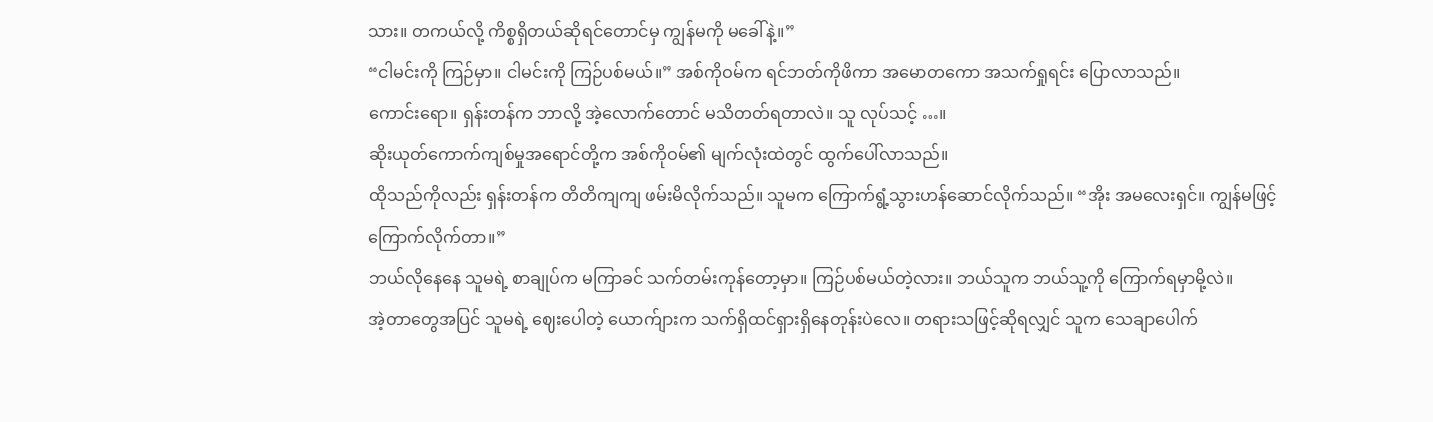သား။ တကယ်လို့ ကိစ္စရှိတယ်ဆိုရင်တောင်မှ ကျွန်မကို မခေါ်နဲ့။”
“ငါမင်းကို ကြဉ်မှာ။ ငါမင်းကို ကြဉ်ပစ်မယ်။” အစ်ကိုဝမ်က ရင်ဘတ်ကိုဖိကာ အမောတကော အသက်ရှုရင်း ပြောလာသည်။
ကောင်းရော။ ရှန်းတန်က ဘာလို့ အဲ့လောက်တောင် မသိတတ်ရတာလဲ။ သူ လုပ်သင့် …။
ဆိုးယုတ်ကောက်ကျစ်မှုအရောင်တို့က အစ်ကိုဝမ်၏ မျက်လုံးထဲတွင် ထွက်ပေါ်လာသည်။
ထိုသည်ကိုလည်း ရှန်းတန်က တိတိကျကျ ဖမ်းမိလိုက်သည်။ သူမက ကြောက်ရွံ့သွားဟန်ဆောင်လိုက်သည်။ “အိုး အမလေးရှင်။ ကျွန်မဖြင့် ကြောက်လိုက်တာ။”
ဘယ်လိုနေနေ သူမရဲ့ စာချုပ်က မကြာခင် သက်တမ်းကုန်တော့မှာ။ ကြဉ်ပစ်မယ်တဲ့လား။ ဘယ်သူက ဘယ်သူ့ကို ကြောက်ရမှာမို့လဲ။
အဲ့တာတွေအပြင် သူမရဲ့ ဈေးပေါတဲ့ ယောက်ျားက သက်ရှိထင်ရှားရှိနေတုန်းပဲလေ။ တရားသဖြင့်ဆိုရလျှင် သူက သေချာပေါက်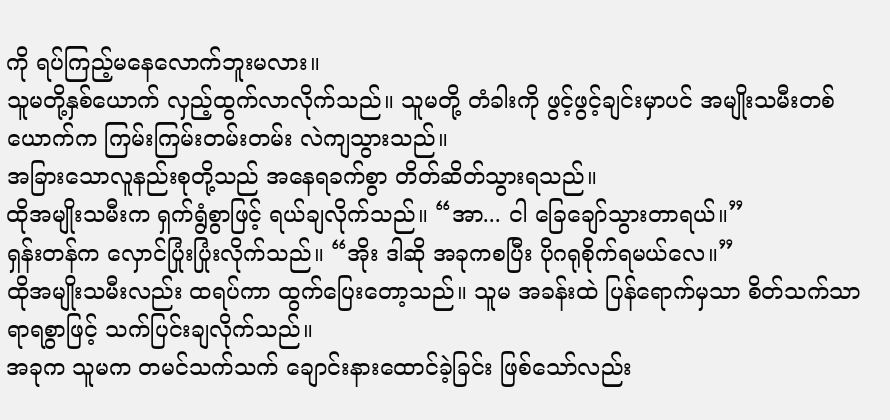ကို ရပ်ကြည့်မနေလောက်ဘူးမလား။
သူမတို့နှစ်ယောက် လှည့်ထွက်လာလိုက်သည်။ သူမတို့ တံခါးကို ဖွင့်ဖွင့်ချင်းမှာပင် အမျိုးသမီးတစ်ယောက်က ကြမ်းကြမ်းတမ်းတမ်း လဲကျသွားသည်။
အခြားသောလူနည်းစုတို့သည် အနေရခက်စွာ တိတ်ဆိတ်သွားရသည်။
ထိုအမျိုးသမီးက ရှက်ရွံစွာဖြင့် ရယ်ချလိုက်သည်။ “အာ... ငါ ခြေချော်သွားတာရယ်။”
ရှန်းတန်က လှောင်ပြုံးပြုံးလိုက်သည်။ “အိုး ဒါဆို အခုကစပြီး ပိုဂရုစိုက်ရမယ်လေ။”
ထိုအမျိုးသမီးလည်း ထရပ်ကာ ထွက်ပြေးတော့သည်။ သူမ အခန်းထဲ ပြန်ရောက်မှသာ စိတ်သက်သာရာရစွာဖြင့် သက်ပြင်းချလိုက်သည်။
အခုက သူမက တမင်သက်သက် ချောင်းနားထောင်ခဲ့ခြင်း ဖြစ်သော်လည်း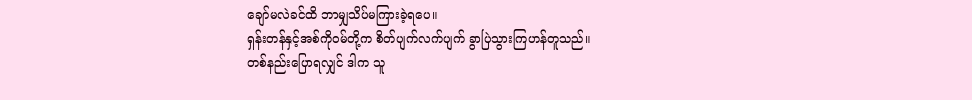ချော်မလဲခင်ထိ ဘာမျှသိပ်မကြားခဲ့ရပေ။
ရှန်းတန်နှင့်အစ်ကိုဝမ်တို့က စိတ်ပျက်လက်ပျက် ခွာပြဲသွားကြဟန်တူသည်။
တစ်နည်းပြောရလျှင် ဒါက သူ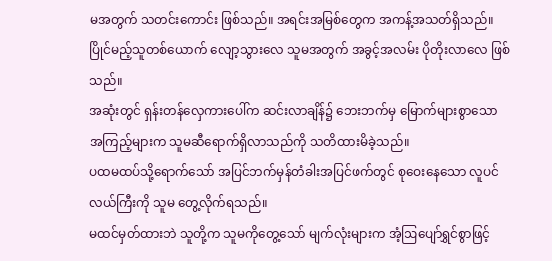မအတွက် သတင်းကောင်း ဖြစ်သည်။ အရင်းအမြစ်တွေက အကန့်အသတ်ရှိသည်။ ပြိုင်မည့်သူတစ်ယောက် လျော့သွားလေ သူမအတွက် အခွင့်အလမ်း ပိုတိုးလာလေ ဖြစ်သည်။
အဆုံးတွင် ရှန်းတန်လှေကားပေါ်က ဆင်းလာချိန်၌ ဘေးဘက်မှ မြောက်များစွာသော အကြည့်များက သူမဆီရောက်ရှိလာသည်ကို သတိထားမိခဲ့သည်။
ပထမထပ်သို့ရောက်သော် အပြင်ဘက်မှန်တံခါးအပြင်ဖက်တွင် စုဝေးနေသော လူပင်လယ်ကြီးကို သူမ တွေ့လိုက်ရသည်။
မထင်မှတ်ထားဘဲ သူတို့က သူမကိုတွေ့သော် မျက်လုံးများက အံ့ဩပျော်ရွှင်စွာဖြင့်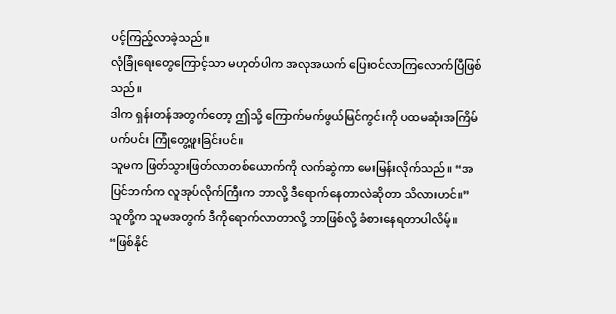ပင့်ကြည့်လာခဲ့သည်။
လုံခြုံရေးတွေကြောင့်သာ မဟုတ်ပါက အလုအယက် ပြေးဝင်လာကြလောက်ပြီဖြစ်သည်။
ဒါက ရှန်းတန်အတွက်တော့ ဤသို့ ကြောက်မက်ဖွယ်မြင်ကွင်းကို ပထမဆုံးအကြိမ် ပက်ပင်း ကြုံတွေ့ဖူးခြင်းပင်။
သူမက ဖြတ်သွားဖြတ်လာတစ်ယောက်ကို လက်ဆွဲကာ မေးမြန်းလိုက်သည်။ “အပြင်ဘက်က လူအုပ်လိုက်ကြီးက ဘာလို့ ဒီရောက်နေတာလဲဆိုတာ သိလားဟင်။”
သူတို့က သူမအတွက် ဒီကိုရောက်လာတာလို့ ဘာဖြစ်လို့ ခံစားနေရတာပါလိမ့်။
“ဖြစ်နိုင်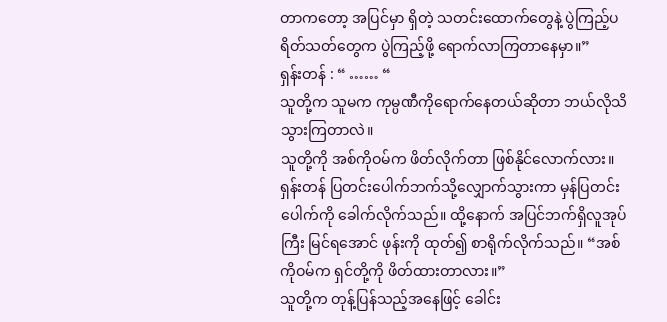တာကတော့ အပြင်မှာ ရှိတဲ့ သတင်းထောက်တွေနဲ့ ပွဲကြည့်ပရိတ်သတ်တွေက ပွဲကြည့်ဖို့ ရောက်လာကြတာနေမှာ။”
ရှန်းတန် : “ …… “
သူတို့က သူမက ကုမ္ပဏီကိုရောက်နေတယ်ဆိုတာ ဘယ်လိုသိသွားကြတာလဲ။
သူတို့ကို အစ်ကိုဝမ်က ဖိတ်လိုက်တာ ဖြစ်နိုင်လောက်လား။
ရှန်းတန် ပြတင်းပေါက်ဘက်သို့လျှောက်သွားကာ မှန်ပြတင်းပေါက်ကို ခေါက်လိုက်သည်။ ထို့နောက် အပြင်ဘက်ရှိလူအုပ်ကြီး မြင်ရအောင် ဖုန်းကို ထုတ်၍ စာရိုက်လိုက်သည်။ “အစ်ကိုဝမ်က ရှင်တို့ကို ဖိတ်ထားတာလား။”
သူတို့က တုန့်ပြန်သည့်အနေဖြင့် ခေါင်း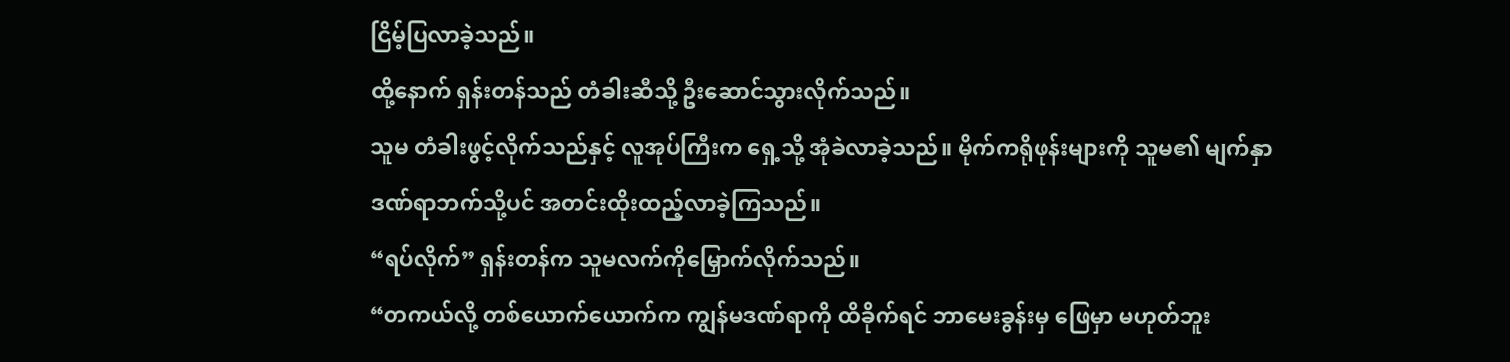ငြိမ့်ပြလာခဲ့သည်။
ထို့နောက် ရှန်းတန်သည် တံခါးဆီသို့ ဦးဆောင်သွားလိုက်သည်။
သူမ တံခါးဖွင့်လိုက်သည်နှင့် လူအုပ်ကြီးက ရှေ့သို့ အုံခဲလာခဲ့သည်။ မိုက်ကရိုဖုန်းများကို သူမ၏ မျက်နှာဒဏ်ရာဘက်သို့ပင် အတင်းထိုးထည့်လာခဲ့ကြသည်။
“ရပ်လိုက်” ရှန်းတန်က သူမလက်ကိုမြှောက်လိုက်သည်။
“တကယ်လို့ တစ်ယောက်ယောက်က ကျွန်မဒဏ်ရာကို ထိခိုက်ရင် ဘာမေးခွန်းမှ ဖြေမှာ မဟုတ်ဘူး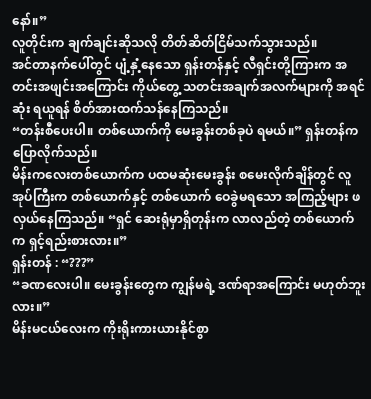နော်။”
လူတိုင်းက ချက်ချင်းဆိုသလို တိတ်ဆိတ်ငြိမ်သက်သွားသည်။
အင်တာနက်ပေါ်တွင် ပျံ့နှံ့နေသော ရှန်းတန်နှင့် လီရှင်းတို့ကြားက အတင်းအဖျင်းအကြောင်း ကိုယ်တွေ့ သတင်းအချက်အလက်များကို အရင်ဆုံး ရယူရန် စိတ်အားထက်သန်နေကြသည်။
“တန်းစီပေးပါ။ တစ်ယောက်ကို မေးခွန်းတစ်ခုပဲ ရမယ်။” ရှန်းတန်က ပြောလိုက်သည်။
မိန်းကလေးတစ်ယောက်က ပထမဆုံးမေးခွန်း စမေးလိုက်ချိန်တွင် လူအုပ်ကြီးက တစ်ယောက်နှင့် တစ်ယောက် ဝေခွဲမရသော အကြည့်များ ဖလှယ်နေကြသည်။ “ရှင် ဆေးရုံမှာရှိတုန်းက လာလည်တဲ့ တစ်ယောက်က ရှင့်ရည်းစားလား။”
ရှန်းတန် : “???”
“ခဏလေးပါ။ မေးခွန်းတွေက ကျွန်မရဲ့ ဒဏ်ရာအကြောင်း မဟုတ်ဘူးလား။”
မိန်းမငယ်လေးက ကိုးရိုးကားယားနိုင်စွာ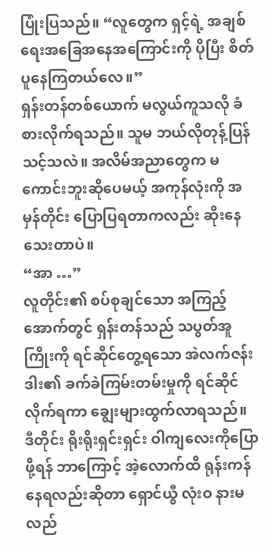ပြုံးပြသည်။ “လူတွေက ရှင့်ရဲ့ အချစ်ရေးအခြေအနေအကြောင်းကို ပိုပြီး စိတ်ပူနေကြတယ်လေ။”
ရှန်းတန်တစ်ယောက် မလွယ်ကူသလို ခံစားလိုက်ရသည်။ သူမ ဘယ်လိုတုန့်ပြန်သင့်သလဲ။ အလိမ်အညာတွေက မကောင်းဘူးဆိုပေမယ့် အကုန်လုံးကို အမှန်တိုင်း ပြောပြရတာကလည်း ဆိုးနေသေးတာပဲ။
“အာ …”
လူတိုင်း၏ စပ်စုချင်သော အကြည့်အောက်တွင် ရှန်းတန်သည် သပွတ်အူကြိုးကို ရင်ဆိုင်တွေ့ရသော အဲလက်ဇန်းဒါး၏ ခက်ခဲကြမ်းတမ်းမှုကို ရင်ဆိုင်လိုက်ရကာ ချွေးများထွက်လာရသည်။
ဒီတိုင်း ရိုးရိုးရှင်းရှင်း ဝါကျလေးကိုပြောဖို့ရန် ဘာကြောင့် အဲ့လောက်ထိ ရုန်းကန်နေရလည်းဆိုတာ ရှောင်ယွီ လုံးဝ နားမလည်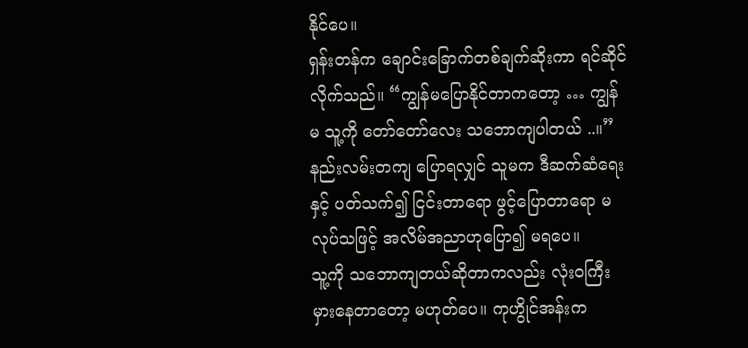နိုင်ပေ။
ရှန်းတန်က ချောင်းခြောက်တစ်ချက်ဆိုးကာ ရင်ဆိုင်လိုက်သည်။ “ကျွန်မပြောနိုင်တာကတော့ … ကျွန်မ သူ့ကို တော်တော်လေး သဘောကျပါတယ် ..။”
နည်းလမ်းတကျ ပြောရလျှင် သူမက ဒီဆက်ဆံရေးနှင့် ပတ်သက်၍ ငြင်းတာရော ဖွင့်ပြောတာရော မလုပ်သဖြင့် အလိမ်အညာဟုပြော၍ မရပေ။
သူ့ကို သဘောကျတယ်ဆိုတာကလည်း လုံးဝကြီး မှားနေတာတော့ မဟုတ်ပေ။ ကုဟွိုင်အန်းက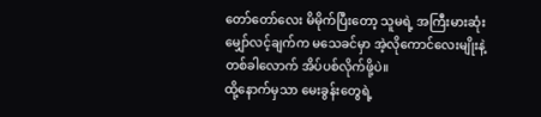တော်တော်လေး မိမိုက်ပြီးတော့ သူမရဲ့ အကြီးမားဆုံး မျှော်လင့်ချက်က မသေခင်မှာ အဲ့လိုကောင်လေးမျိုးနဲ့ တစ်ခါလောက် အိပ်ပစ်လိုက်ဖို့ပဲ။
ထို့နောက်မှသာ မေးခွန်းတွေရဲ့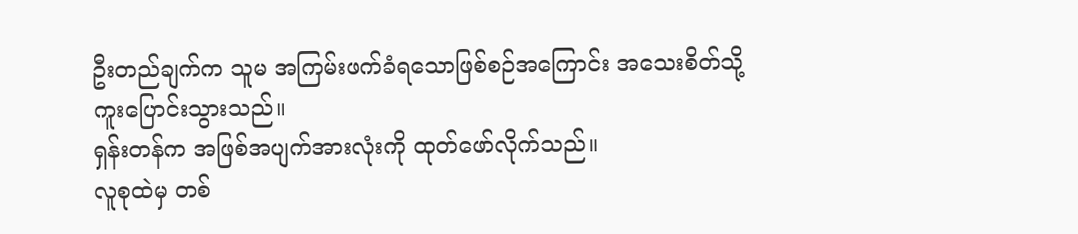ဦးတည်ချက်က သူမ အကြမ်းဖက်ခံရသောဖြစ်စဉ်အကြောင်း အသေးစိတ်သို့ ကူးပြောင်းသွားသည်။
ရှန်းတန်က အဖြစ်အပျက်အားလုံးကို ထုတ်ဖော်လိုက်သည်။
လူစုထဲမှ တစ်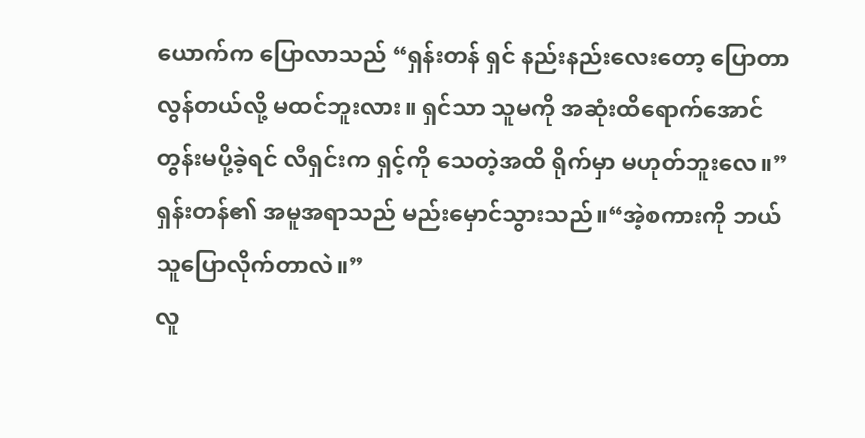ယောက်က ပြောလာသည် “ရှန်းတန် ရှင် နည်းနည်းလေးတော့ ပြောတာ လွန်တယ်လို့ မထင်ဘူးလား။ ရှင်သာ သူမကို အဆုံးထိရောက်အောင် တွန်းမပို့ခဲ့ရင် လီရှင်းက ရှင့်ကို သေတဲ့အထိ ရိုက်မှာ မဟုတ်ဘူးလေ။”
ရှန်းတန်၏ အမူအရာသည် မည်းမှောင်သွားသည်။“အဲ့စကားကို ဘယ်သူပြောလိုက်တာလဲ။”
လူ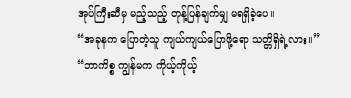အုပ်ကြီးဆီမှ မည့်သည့် တုန့်ပြန်ချက်မျှ မရရှိခဲ့ပေ။
“အခုနက ပြောတဲ့သူ ကျယ်ကျယ်ပြောဖို့ရော သတ္တိရှိရဲ့လား။”
“ဘာကိစ္စ ကျွန်မက ကိုယ့်ကိုယ့်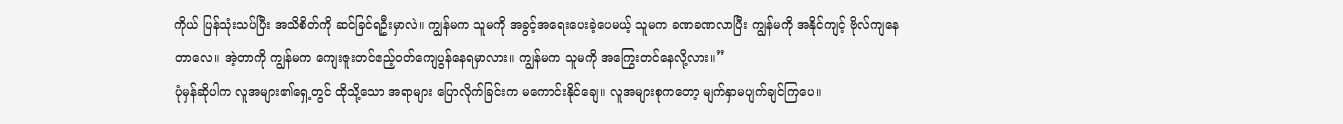ကိုယ် ပြန်သုံးသပ်ပြီး အသိစိတ်ကို ဆင်ခြင်ရဦးမှာလဲ။ ကျွန်မက သူမကို အခွင့်အရေးပေးခဲ့ပေမယ့် သူမက ခဏခဏလာပြီး ကျွန်မကို အနိုင်ကျင့် ဗိုလ်ကျနေတာလေ။ အဲ့တာကို ကျွန်မက ကျေးဇူးတင်ဧည့်ဝတ်ကျေပွန်နေရမှာလား။ ကျွန်မက သူမကို အကြွေးတင်နေလို့လား။”
ပုံမှန်ဆိုပါက လူအများ၏ရှေ့တွင် ထိုသို့သော အရာများ ပြောလိုက်ခြင်းက မကောင်းနိုင်ချေ။ လူအများစုကတော့ မျက်နှာမပျက်ချင်ကြပေ။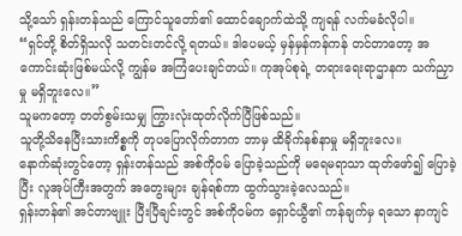သို့သော် ရှန်းတန်သည် ကြောင်သူတော်၏ ထောင်ချောက်ထဲသို့ ကျရန် လက်မခံလိုပါ။
“ရှင်တို့ စိတ်ရှိသလို သတင်းတင်လို့ ရတယ်။ ဒါပေမယ့် မှန်မှန်ကန်ကန် တင်တာတော့ အကောင်းဆုံးဖြစ်မယ်လို့ ကျွန်မ အကြံပေးချင်တယ်။ ကုအုပ်စုရဲ့ တရားရေးရာဌာနက သက်ညှာမှု မရှိဘူးလေ။”
သူမကတော့ တတ်စွမ်းသမျှ ကြွားလုံးထုတ်လိုက်ပြီဖြစ်သည်။
သူတို့သိနေပြီးသားကိစ္စကို တုပပြောလိုက်တာက ဘာမှ ထိခိုက်နစ်နာမှု မရှိဘူးလေ။
နောက်ဆုံးတွင်တော့ ရှန်းတန်သည် အစ်ကိုဝမ် ပြောခဲ့သည်ကို မရေမရာသာ ထုတ်ဖော်၍ ပြောခဲ့ပြီး လူအုပ်ကြီးအတွက် အတွေးများ ချန်ရစ်ကာ ထွက်သွားခဲ့လေသည်။
ရှန်းတန်၏ အင်တာဗျူး ပြီးပြီချင်းတွင် အစ်ကိုဝမ်က ရှောင်ယွီ၏ ကန်ချက်မှ ရသော နာကျင်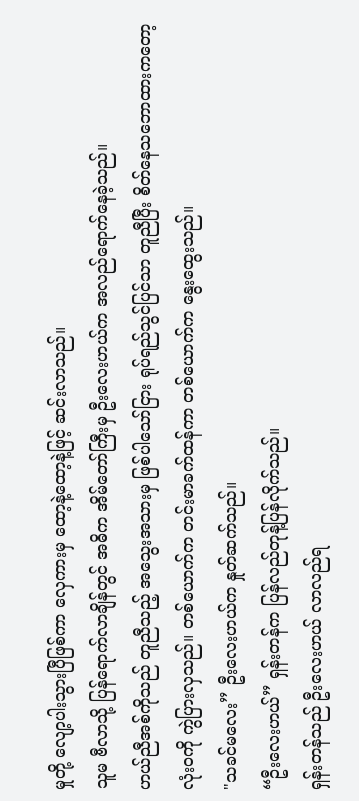မှုတို့ လျော့ပါးသွားပြီဖြစ်ကာ လှေကားမှ ထော့နဲ့ထော့နဲ့ဖြင့် ဆင်းလာသည်။
သူမ ဗီလာသို့ ပြန်ရောက်လာချိန်တွင် အဓိက အိမ်တော်ကြီးမှ ဦးလေးဟယ်က အလည်ရောက်နေခဲ့သည်။
ဟယ်ညီအစ်ကိုသည် တူညီသည့် အသွေးအသားမှ ဖြစ်ပါသော်ငြား ရုပ်ရည်သွင်ပြင်သာ တူညီပြီး စိတ်နေသဘောထားကတော့ လုံးဝကို ကွဲပြားလှသည်။ တစ်ယောက်က တင်းမာခက်ထန်ကာ တစ်ယောက်က နွေးထွေးသည်။
"သခင်မလေး” ဦးလေးဟယ်က နှုတ်ဆက်သည်။
“ဦးလေးဟယ်” ရှန်းတန်က ပြန်လည်တုန့်ပြန်လိုက်သည်။
ရှန်းတန်သည် ဦးလေးဟယ် လာလည်ရ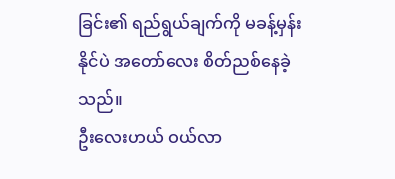ခြင်း၏ ရည်ရွယ်ချက်ကို မခန့်မှန်းနိုင်ပဲ အတော်လေး စိတ်ညစ်နေခဲ့သည်။
ဦးလေးဟယ် ဝယ်လာ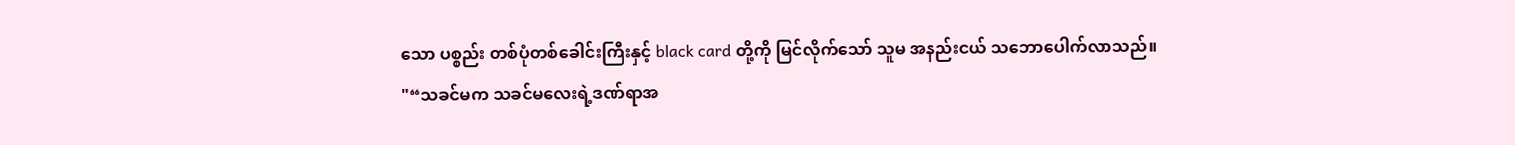သော ပစ္စည်း တစ်ပုံတစ်ခေါင်းကြီးနှင့် black card တို့ကို မြင်လိုက်သော် သူမ အနည်းငယ် သဘောပေါက်လာသည်။
"“သခင်မက သခင်မလေးရဲ့ဒဏ်ရာအ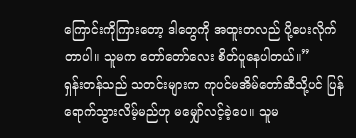ကြောင်းကိုကြားတော့ ဒါတွေကို အထူးတလည် ပို့ပေးလိုက်တာပါ။ သူမက တော်တော်လေး စိတ်ပူနေပါတယ်။”
ရှန်းတန်သည် သတင်းများက ကုပင်မအိမ်တော်ဆီသို့ပင် ပြန်ရောက်သွားလိမ့်မည်ဟု မမျှော်လင့်ခဲ့ပေ။ သူမ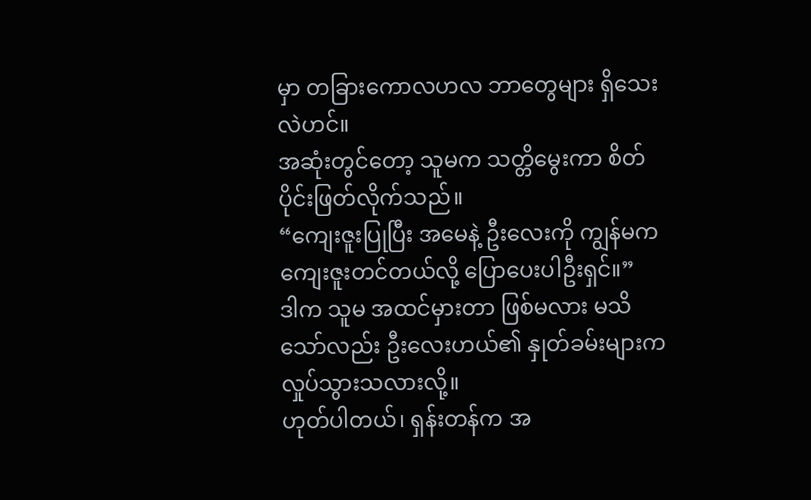မှာ တခြားကောလဟလ ဘာတွေများ ရှိသေးလဲဟင်။
အဆုံးတွင်တော့ သူမက သတ္တိမွေးကာ စိတ်ပိုင်းဖြတ်လိုက်သည်။
“ကျေးဇူးပြုပြီး အမေနဲ့ ဦးလေးကို ကျွန်မက ကျေးဇူးတင်တယ်လို့ ပြောပေးပါဦးရှင်။”
ဒါက သူမ အထင်မှားတာ ဖြစ်မလား မသိသော်လည်း ဦးလေးဟယ်၏ နှုတ်ခမ်းများက လှုပ်သွားသလားလို့။
ဟုတ်ပါတယ်၊ ရှန်းတန်က အ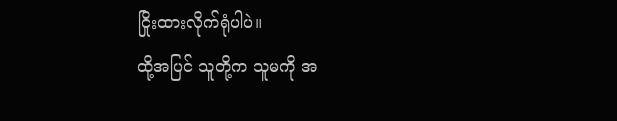ငြိုးထားလိုက်ရုံပါပဲ။
ထို့အပြင် သူတို့က သူမကို အ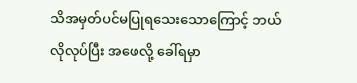သိအမှတ်ပင်မပြုရသေးသောကြောင့် ဘယ်လိုလုပ်ပြီး အဖေလို့ ခေါ်ရမှာ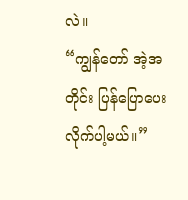လဲ။
“ကျွန်တော် အဲ့အတိုင်း ပြန်ပြောပေးလိုက်ပါ့မယ်။”